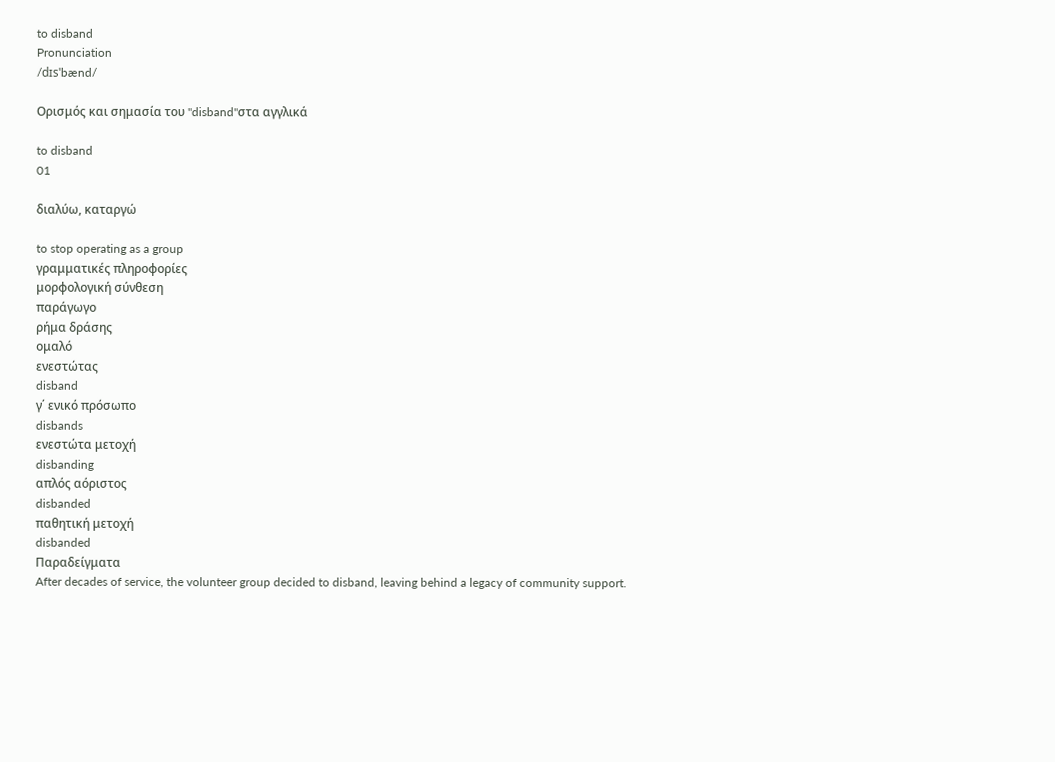to disband
Pronunciation
/dɪsˈbænd/

Ορισμός και σημασία του "disband"στα αγγλικά

to disband
01

διαλύω, καταργώ

to stop operating as a group
γραμματικές πληροφορίες
μορφολογική σύνθεση
παράγωγο
ρήμα δράσης
ομαλό
ενεστώτας
disband
γ΄ ενικό πρόσωπο
disbands
ενεστώτα μετοχή
disbanding
απλός αόριστος
disbanded
παθητική μετοχή
disbanded
Παραδείγματα
After decades of service, the volunteer group decided to disband, leaving behind a legacy of community support.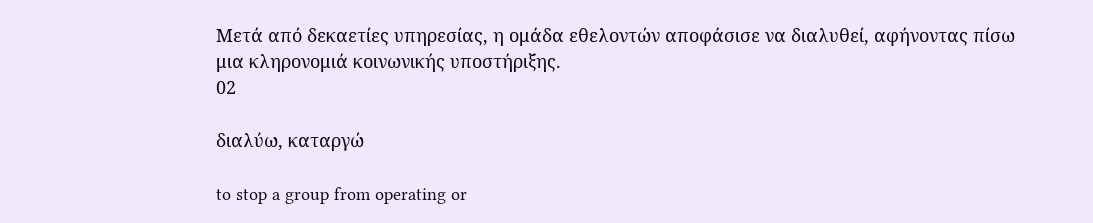Μετά από δεκαετίες υπηρεσίας, η ομάδα εθελοντών αποφάσισε να διαλυθεί, αφήνοντας πίσω μια κληρονομιά κοινωνικής υποστήριξης.
02

διαλύω, καταργώ

to stop a group from operating or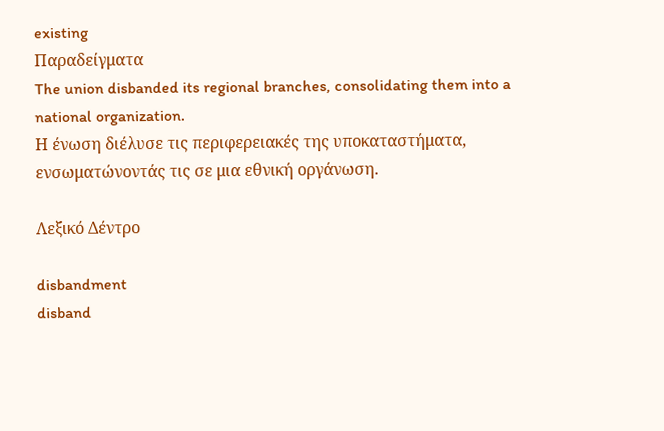existing
Παραδείγματα
The union disbanded its regional branches, consolidating them into a national organization.
Η ένωση διέλυσε τις περιφερειακές της υποκαταστήματα, ενσωματώνοντάς τις σε μια εθνική οργάνωση.

Λεξικό Δέντρο

disbandment
disband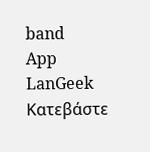band
App
LanGeek
Κατεβάστε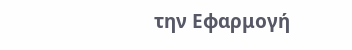την Εφαρμογή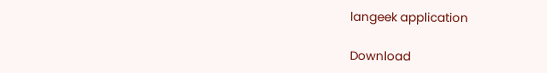langeek application

Download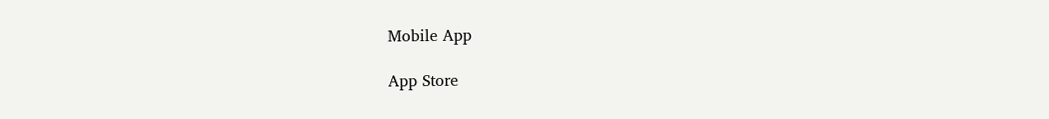Mobile App

App Store